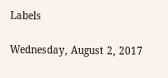Labels

Wednesday, August 2, 2017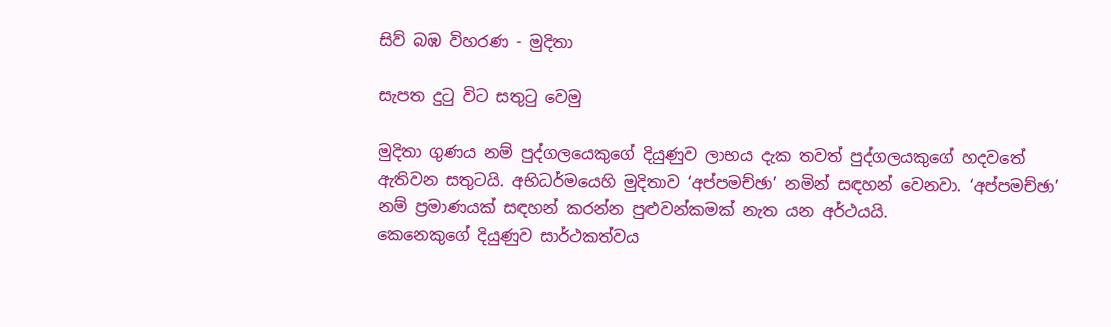සිව් බඹ විහරණ - මුදිතා

සැපත දුටු විට සතුටු වෙමු

මුදිතා ගුණය නම් පුද්ගලයෙකුගේ දියුණුව ලාභය දැක තවත් පුද්ගලයකුගේ හදවතේ ඇතිවන සතුටයි. අභිධර්මයෙහි මුදිතාව ‘අප්පමච්ඡා’ නමින් සඳහන් වෙනවා. ‘අප්පමච්ඡා’ නම් ප්‍රමාණයක් සඳහන් කරන්න පුළුවන්කමක් නැත යන අර්ථයයි.
කෙනෙකුගේ දියුණුව සාර්ථකත්වය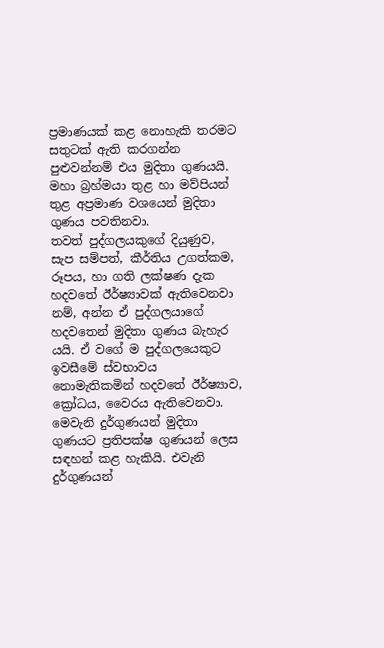ප්‍රමාණයක් කළ නොහැකි තරමට සතුටක් ඇති කරගන්න පුළුවන්නම් එය මුදිතා ගුණයයි. මහා බ්‍රහ්මයා තුළ හා මව්පියන් තුළ අප්‍රමාණ වශයෙන් මුදිතා ගුණය පවතිනවා.
තවත් පුද්ගලයකුගේ දියුණුව, සැප සම්පත්, කීර්තිය උගත්කම, රූපය, හා ගති ලක්ෂණ දැක හදවතේ ඊර්ෂ්‍යාවක් ඇතිවෙනවා නම්, අන්න ඒ පුද්ගලයාගේ හදවතෙන් මුදිතා ගුණය බැහැර යයි. ඒ වගේ ම පුද්ගලයෙකුට ඉවසීමේ ස්වභාවය නොමැතිකමින් හදවතේ ඊර්ෂ්‍යාව, ක්‍රෝධය, වෛරය ඇතිවෙනවා. මෙවැනි දුර්ගුණයන් මුදිතා ගුණයට ප්‍රතිපක්ෂ ගුණයන් ලෙස සඳහන් කළ හැකියි. එවැනි දුර්ගුණයන්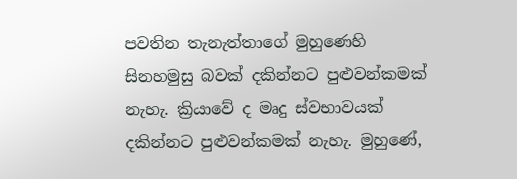පවතින තැනැත්තාගේ මුහුණෙහි සිනහමුසු බවක් දකින්නට පුළුවන්කමක් නැහැ. ක්‍රියාවේ ද මෘදු ස්වභාවයක් දකින්නට පුළුවන්කමක් නැහැ. මුහුණේ,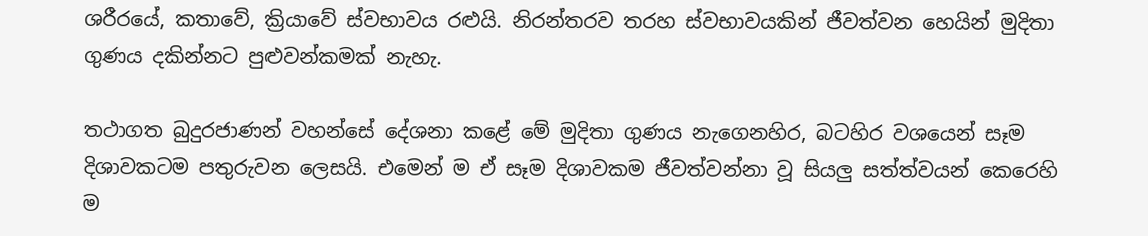ශරීරයේ, කතාවේ, ක්‍රියාවේ ස්වභාවය රළුයි. නිරන්තරව තරහ ස්වභාවයකින් ජීවත්වන හෙයින් මුදිතා ගුණය දකින්නට පුළුවන්කමක් නැහැ.

තථාගත බුදුරජාණන් වහන්සේ දේශනා කළේ මේ මුදිතා ගුණය නැගෙනහිර, බටහිර වශයෙන් සෑම දිශාවකටම පතුරුවන ලෙසයි. එමෙන් ම ඒ සෑම දිශාවකම ජීවත්වන්නා වූ සියලු සත්ත්වයන් කෙරෙහි ම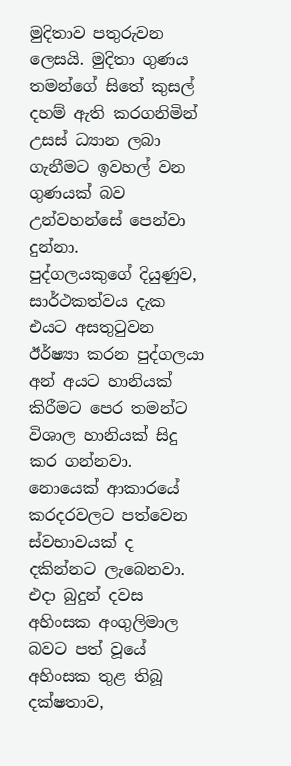මුදිතාව පතුරුවන ලෙසයි. මුදිතා ගුණය තමන්ගේ සිතේ කුසල් දහම් ඇති කරගනිමින් උසස් ධ්‍යාන ලබා ගැනීමට ඉවහල් වන ගුණයක් බව උන්වහන්සේ පෙන්වා දුන්නා.
පුද්ගලයකුගේ දියුණුව, සාර්ථකත්වය දැක එයට අසතුටුවන ඊර්ෂ්‍යා කරන පුද්ගලයා අන් අයට හානියක් කිරීමට පෙර තමන්ට විශාල හානියක් සිදු කර ගන්නවා. නොයෙක් ආකාරයේ කරදරවලට පත්වෙන ස්වභාවයක් ද දකින්නට ලැබෙනවා.
එදා බුදුන් දවස අහිංසක අංගුලිමාල බවට පත් වූයේ අහිංසක තුළ තිබූ දක්ෂතාව,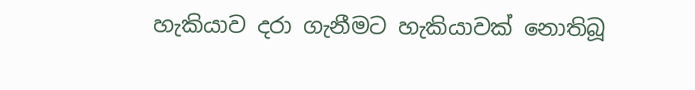හැකියාව දරා ගැනීමට හැකියාවක් නොතිබූ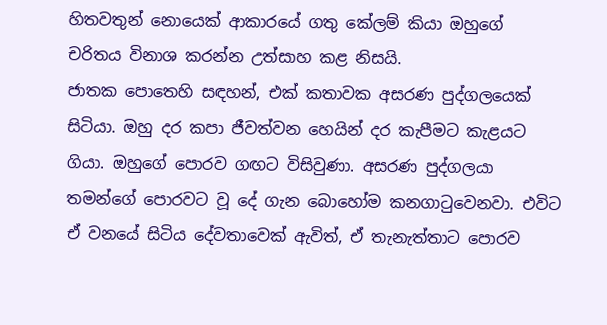හිතවතුන් නොයෙක් ආකාරයේ ගතු කේලම් කියා ඔහුගේ චරිතය විනාශ කරන්න උත්සාහ කළ නිසයි.
ජාතක පොතෙහි සඳහන්, එක් කතාවක අසරණ පුද්ගලයෙක් සිටියා. ඔහු දර කපා ජීවත්වන හෙයින් දර කැපීමට කැළයට ගියා. ඔහුගේ පොරව ගඟට විසිවුණා. අසරණ පුද්ගලයා තමන්ගේ පොරවට වූ දේ ගැන බොහෝම කනගාටුවෙනවා. එවිට ඒ වනයේ සිටිය දේවතාවෙක් ඇවිත්, ඒ තැනැත්තාට පොරව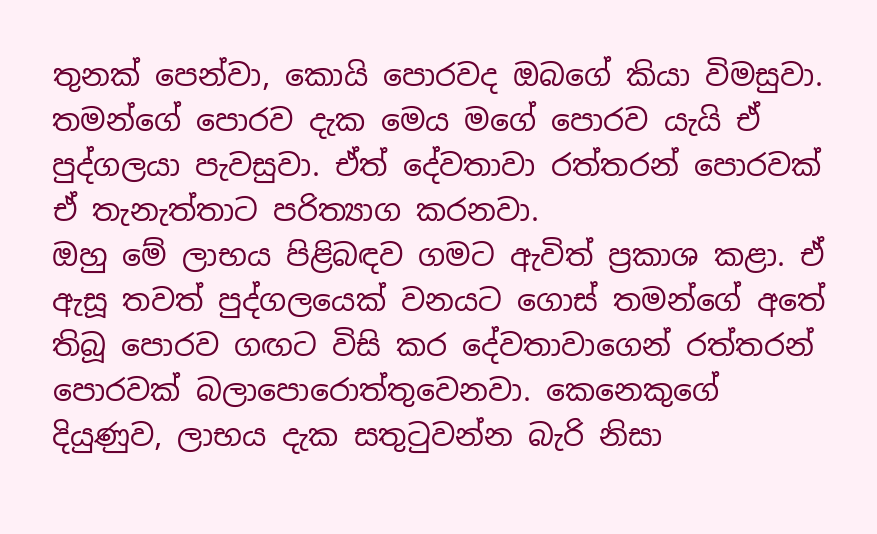තුනක් පෙන්වා, කොයි පොරවද ඔබගේ කියා විමසුවා. තමන්ගේ පොරව දැක මෙය මගේ පොරව යැයි ඒ පුද්ගලයා පැවසුවා. ඒත් දේවතාවා රත්තරන් පොරවක් ඒ තැනැත්තාට පරිත්‍යාග කරනවා.
ඔහු මේ ලාභය පිළිබඳව ගමට ඇවිත් ප්‍රකාශ කළා. ඒ ඇසූ තවත් පුද්ගලයෙක් වනයට ගොස් තමන්ගේ අතේ තිබූ පොරව ගඟට විසි කර දේවතාවාගෙන් රත්තරන් පොරවක් බලාපොරොත්තුවෙනවා. කෙනෙකුගේ දියුණුව, ලාභය දැක සතුටුවන්න බැරි නිසා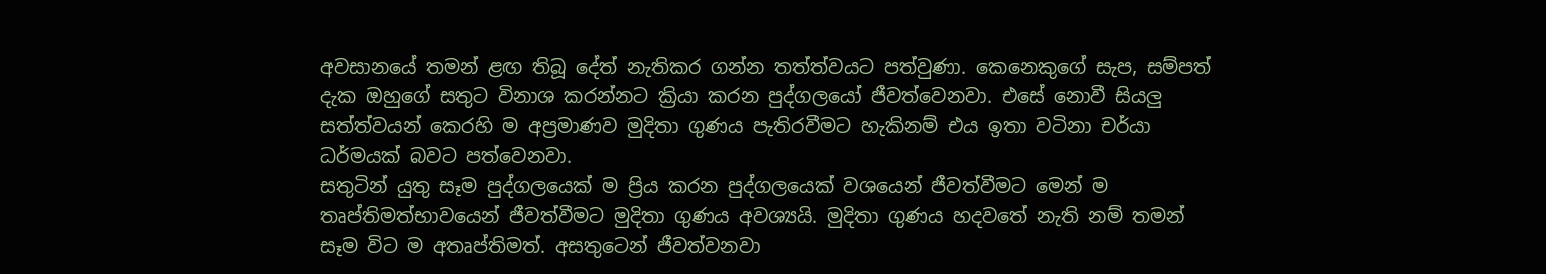අවසානයේ තමන් ළඟ තිබූ දේත් නැතිකර ගන්න තත්ත්වයට පත්වුණා. කෙනෙකුගේ සැප, සම්පත් දැක ඔහුගේ සතුට විනාශ කරන්නට ක්‍රියා කරන පුද්ගලයෝ ජීවත්වෙනවා. එසේ නොවී සියලු සත්ත්වයන් කෙරහි ම අප්‍රමාණව මුදිතා ගුණය පැතිරවීමට හැකිනම් එය ඉතා වටිනා චර්යා ධර්මයක් බවට පත්වෙනවා.
සතුටින් යුතු සෑම පුද්ගලයෙක් ම ප්‍රිය කරන පුද්ගලයෙක් වශයෙන් ජීවත්වීමට මෙන් ම තෘප්තිමත්භාවයෙන් ජීවත්වීමට මුදිතා ගුණය අවශ්‍යයි. මුදිතා ගුණය හදවතේ නැති නම් තමන් සෑම විට ම අතෘප්තිමත්. අසතුටෙන් ජීවත්වනවා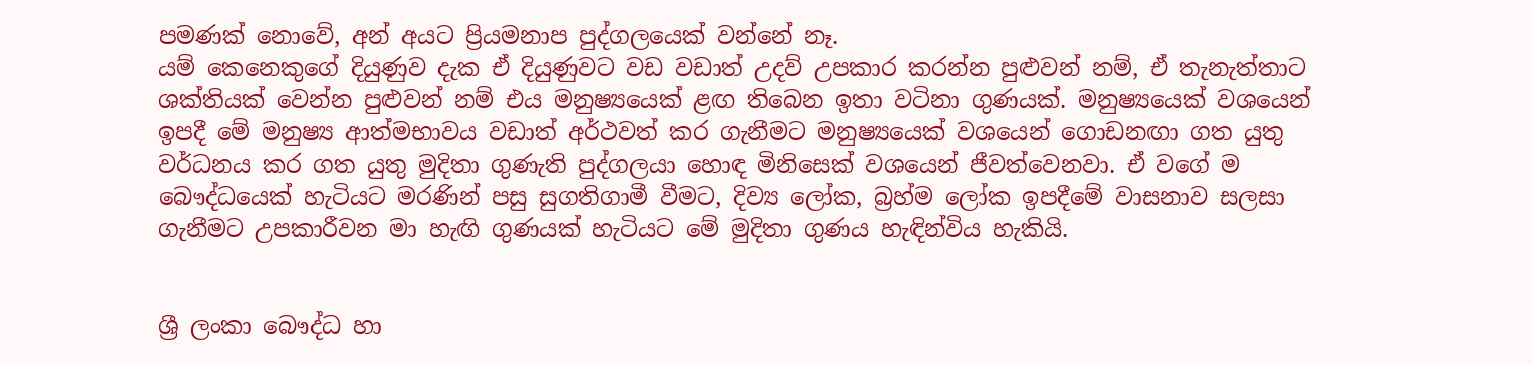පමණක් නොවේ, අන් අයට ප්‍රියමනාප පුද්ගලයෙක් වන්නේ නෑ.
යම් කෙනෙකුගේ දියුණුව දැක ඒ දියුණුවට වඩ වඩාත් උදව් උපකාර කරන්න පුළුවන් නම්, ඒ තැනැත්තාට ශක්තියක් වෙන්න පුළුවන් නම් එය මනුෂ්‍යයෙක් ළඟ තිබෙන ඉතා වටිනා ගුණයක්. මනුෂ්‍යයෙක් වශයෙන් ඉපදී මේ මනුෂ්‍ය ආත්මභාවය වඩාත් අර්ථවත් කර ගැනීමට මනුෂ්‍යයෙක් වශයෙන් ගොඩනඟා ගත යුතු වර්ධනය කර ගත යුතු මුදිතා ගුණැති පුද්ගලයා හොඳ මිනිසෙක් වශයෙන් ජීවත්වෙනවා. ඒ වගේ ම බෞද්ධයෙක් හැටියට මරණින් පසු සුගතිගාමී වීමට, දිව්‍ය ලෝක, බ්‍රහ්ම ලෝක ඉපදීමේ වාසනාව සලසා ගැනීමට උපකාරීවන මා හැඟි ගුණයක් හැටියට මේ මුදිතා ගුණය හැඳින්විය හැකියි.


ශ්‍රී ලංකා බෞද්ධ හා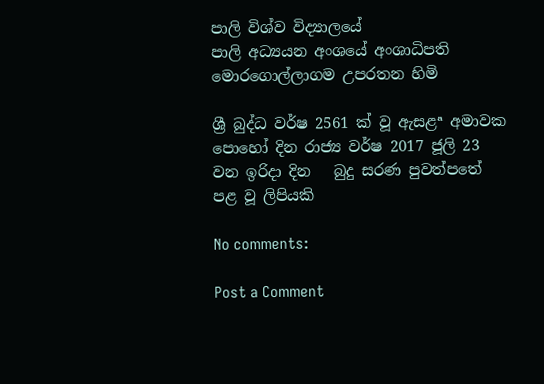පාලි විශ්ව විද්‍යාලයේ
පාලි අධ්‍යයන අංශයේ අංශාධිපති
මොරගොල්ලාගම උපරතන හිමි

ශ්‍රී බුද්ධ වර්ෂ 2561 ක් වූ ‍ඇසළª අමාවක පොහෝ දින රාජ්‍ය වර්ෂ 2017 ජූලි 23 වන ඉරිදා දින   බුදු සරණ පුවත්පතේ පළ වූ ලිපියකි

No comments:

Post a Comment